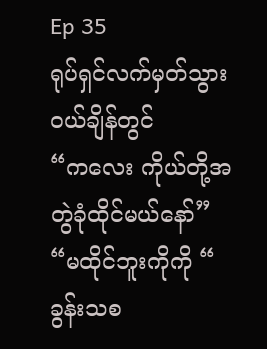Ep 35
ရုပ်ရှင်လက်မှတ်သွားဝယ်ချိန်တွင်
“ကလေး ကိုယ်တို့အတွဲခုံထိုင်မယ်နော်”
“မထိုင်ဘူးကိုကို “ ခွန်းသစ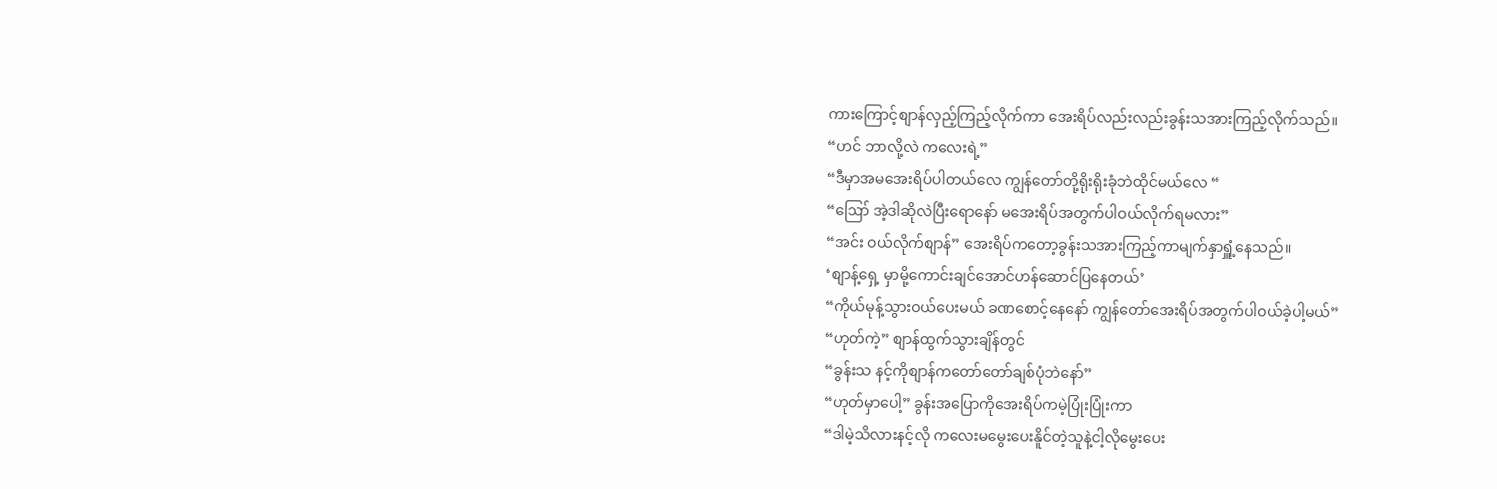ကားကြောင့်စျာန်လှည့်ကြည့်လိုက်ကာ အေးရိပ်လည်းလည်းခွန်းသအားကြည့်လိုက်သည်။
“ဟင် ဘာလို့လဲ ကလေးရဲ့”
“ဒီမှာအမအေးရိပ်ပါတယ်လေ ကျွန်တော်တို့ရိုးရိုးခုံဘဲထိုင်မယ်လေ “
“ဪ အဲ့ဒါဆိုလဲပြီးရောနော် မအေးရိပ်အတွက်ပါဝယ်လိုက်ရမလား”
“အင်း ဝယ်လိုက်စျာန်” အေးရိပ်ကတော့ခွန်းသအားကြည့်ကာမျက်နှာရှူံ့နေသည်။
‘စျာန့်ရှေ့ မှာမို့ကောင်းချင်အောင်ဟန်ဆောင်ပြနေတယ်’
“ကိုယ်မုန့်သွားဝယ်ပေးမယ် ခဏစောင့်နေနော် ကျွန်တော်အေးရိပ်အတွက်ပါဝယ်ခဲ့ပါ့မယ်”
“ဟုတ်ကဲ့” စျာန်ထွက်သွားချိန်တွင်
“ခွန်းသ နင့်ကိုစျာန်ကတော်တော်ချစ်ပုံဘဲနော်”
“ဟုတ်မှာပေါ့” ခွန်းအပြောကိုအေးရိပ်ကမဲ့ပြုံးပြုံးကာ
“ဒါမဲ့သိလားနင့်လို ကလေးမမွေးပေးနိူင်တဲ့သူနဲ့ငါ့လိုမွေးပေး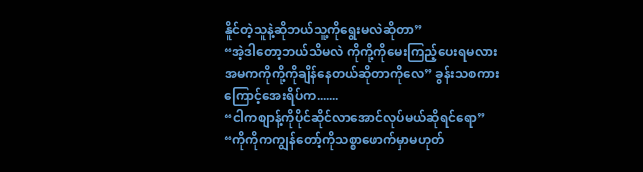နိူင်တဲ့သူနဲ့ဆိုဘယ်သူ့ကိုရွေးမလဲဆိုတာ”
“အဲ့ဒါတော့ဘယ်သိမလဲ ကိုကို့ကိုမေးကြည့်ပေးရမလား အမကကိုကို့ကိုချိန်နေတယ်ဆိုတာကိုလေ” ခွန်းသစကားကြောင့်အေးရိပ်က.......
“ငါကစျာန့်ကိုပိုင်ဆိုင်လာအောင်လုပ်မယ်ဆိုရင်ရော”
“ကိုကိုကကျွန်တော့်ကိုသစ္စာဖောက်မှာမဟုတ်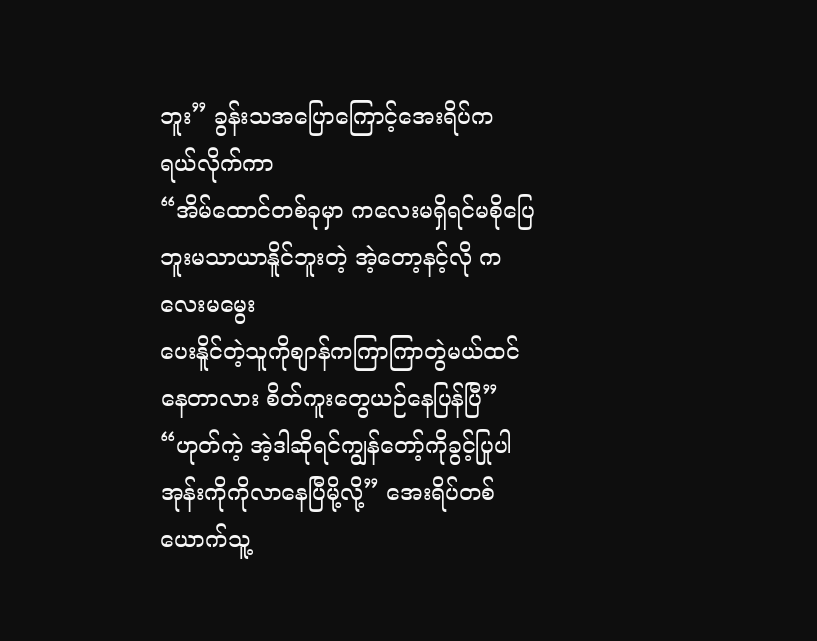ဘူး” ခွန်းသအပြောကြောင့်အေးရိပ်က ရယ်လိုက်ကာ
“အိမ်ထောင်တစ်ခုမှာ ကလေးမရှိရင်မစိုပြေဘူးမသာယာနိူင်ဘူးတဲ့ အဲ့တော့နင့်လို ကလေးမမွေး
ပေးနိူင်တဲ့သူကိုစျာန်ကကြာကြာတွဲမယ်ထင်နေတာလား စိတ်ကူးတွေယဉ်နေပြန်ပြီ”
“ဟုတ်ကဲ့ အဲ့ဒါဆိုရင်ကျွန်တော့်ကိုခွင့်ပြုပါအုန်းကိုကိုလာနေပြီမို့လို့” အေးရိပ်တစ်ယောက်သူ့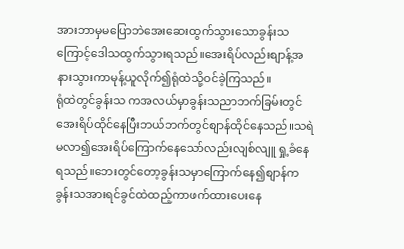အားဘာမှမပြောဘဲအေးဆေးထွက်သွားသောခွန်းသကြောင့်ဒေါသထွက်သွားရသည်။အေးရိပ်လည်းစျာန့်အနားသွားကာမုန့်ယူလိုက်၍ရုံထဲသို့ဝင်ခဲ့ကြသည်။
ရုံထဲတွင်ခွန်းသ ကအလယ်မှာခွန်းသညာဘက်ခြမ်းတွင်အေးရိပ်ထိုင်နေပြီးဘယ်ဘက်တွင်စျာန်ထိုင်နေသည်။သရဲမလာ၍အေးရိပ်ကြောက်နေသော်လည်းလျစ်လျူ ရှု့ခံနေရသည်။ဘေးတွင်တော့ခွန်းသမှာကြောက်နေ၍စျာန်ကခွန်းသအားရင်ခွင်ထဲထည့်ကာဖက်ထားပေးနေ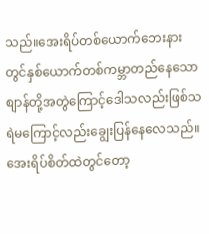သည်။အေးရိပ်တစ်ယောက်ဘေးနားတွင်နှစ်ယောက်တစ်ကမ္ဘာတည်နေသောစျာန်တို့အတွဲကြောင့်ဒေါသလည်းဖြစ်သရဲမကြောင့်လည်းချွေးပြန်နေလေသည်။အေးရိပ်စိတ်ထဲတွင်တော့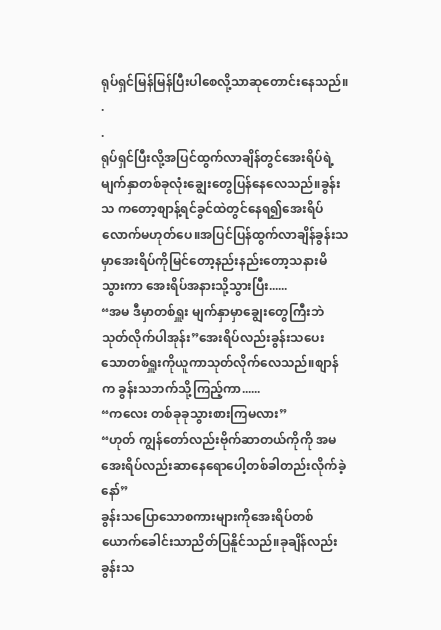ရုပ်ရှင်မြန်မြန်ပြီးပါစေလို့သာဆုတောင်းနေသည်။
.
.
ရုပ်ရှင်ပြီးလို့အပြင်ထွက်လာချိန်တွင်အေးရိပ်ရဲ့မျက်နှာတစ်ခုလုံးချွေးတွေပြန်နေလေသည်။ခွန်းသ ကတော့စျာန့်ရင်ခွင်ထဲတွင်နေရ၍အေးရိပ်လောက်မဟုတ်ပေ။အပြင်ပြန်ထွက်လာချိန်ခွန်းသမှာအေးရိပ်ကိုမြင်တော့နည်းနည်းတော့သနားမိသွားကာ အေးရိပ်အနားသို့သွားပြီး......
“အမ ဒီမှာတစ်ရှူး မျက်နှာမှာချွေးတွေကြီးဘဲသုတ်လိုက်ပါအုန်း”အေးရိပ်လည်းခွန်းသပေးသောတစ်ရှူးကိုယူကာသုတ်လိုက်လေသည်။စျာန်က ခွန်းသဘက်သို့ကြည့်ကာ......
“ကလေး တစ်ခုခုသွားစားကြမလား”
“ဟုတ် ကျွန်တော်လည်းဗိုက်ဆာတယ်ကိုကို အမအေးရိပ်လည်းဆာနေရောပေါ့တစ်ခါတည်းလိုက်ခဲ့နော်”
ခွန်းသပြောသောစကားများကိုအေးရိပ်တစ်ယောက်ခေါင်းသာညိတ်ပြနိူင်သည်။ခုချိန်လည်းခွန်းသ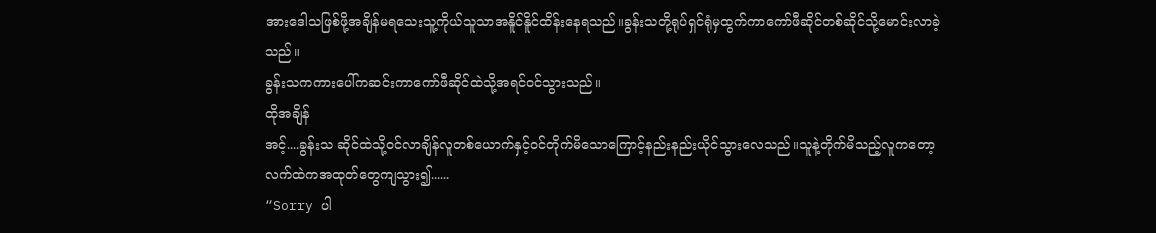အားဒေါသဖြစ်ဖို့အချိန်မရသေးသူ့ကိုယ်သူသာအနိူင်နိူင်ထိန်းနေရသည်။ခွန်းသတို့ရုပ်ရှင်ရုံမှထွက်ကာကော်ဖီဆိုင်တစ်ဆိုင်သို့မောင်းလာခဲ့သည်။
ခွန်းသကကားပေါ်ကဆင်းကာကော်ဖီဆိုင်ထဲသို့အရင်ဝင်သွားသည်။
ထိုအချိန်
အင့်....ခွန်းသ ဆိုင်ထဲသို့ဝင်လာချိန်လူတစ်ယောက်နှင့်ဝင်တိုက်မိသောကြောင့်နည်းနည်းယိုင်သွားလေသည်။သူနဲ့တိုက်မိသည့်လူကတော့လက်ထဲကအထုတ်တွေကျသွား၍......
“Sorry ပါ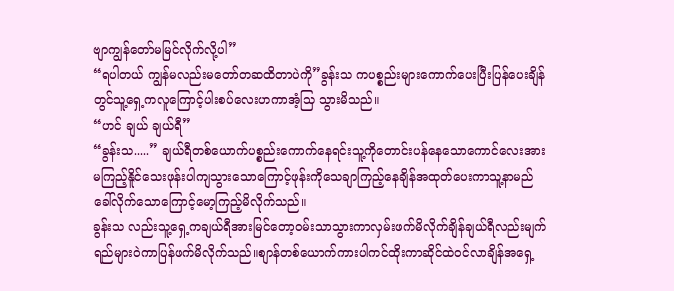ဗျာကျွန်တော်မမြင်လိုက်လို့ပါ”
“ရပါတယ် ကျွန်မလည်းမတော်တဆထိတာပဲကို”ခွန်းသ ကပစ္စည်းများကောက်ပေးပြီးပြန်ပေးချိန်တွင်သူ့ရှေ့ကလူကြောင့်ပါးစပ်လေးဟကာအံ့သြ သွားမိသည်။
“ဟင် ချယ် ချယ်ရီ”
“ခွန်းသ.....” ချယ်ရီတစ်ယောက်ပစ္စည်းကောက်နေရင်းသူ့ကိုတောင်းပန်နေသောကောင်လေးအားမကြည့်နိူင်သေးဖုန်းပါကျသွားသောကြောင့်ဖုန်းကိုသေချာကြည့်နေချိန်အထုတ်ပေးကာသူ့နာမည်ခေါ်လိုက်သောကြောင့်မော့ကြည့်မိလိုက်သည်။
ခွန်းသ လည်းသူ့ရှေ့ကချယ်ရီအားမြင်တော့ဝမ်းသာသွားကာလှမ်းဖက်မိလိုက်ချိန်ချယ်ရီလည်းမျက်ရည်များဝဲကာပြန်ဖက်မိလိုက်သည်။စျာန်တစ်ယောက်ကားပါကင်ထိုးကာဆိုင်ထဲဝင်လာချိန်အရှေ့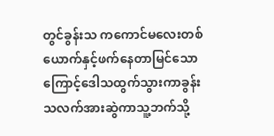တွင်ခွန်းသ ကကောင်မလေးတစ်ယောက်နှင့်ဖက်နေတာမြင်သောကြောင့်ဒေါသထွက်သွားကာခွန်းသလက်အားဆွဲကာသူ့ဘက်သို့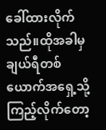ခေါ်ထားလိုက်သည်။ထိုအခါမှချယ်ရီတစ်ယောက်အရှေ့သို့
ကြည့်လိုက်တော့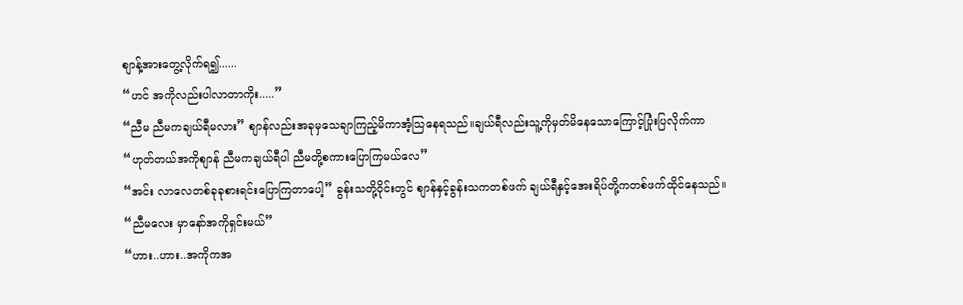စျာန့်အားတွေ့လိုက်ရ၍......
“ဟင် အကိုလည်းပါလာတာကိုး.....”
“ညီမ ညီမကချယ်ရီမလား” စျာန်လည်းအခုမှသေချာကြည့်မိကာအံ့သြနေရသည်။ချယ်ရီလည်းသူ့ကိုမှတ်မိနေသောကြောင့်ပြုံးပြလိုက်ကာ
“ဟုတ်တယ်အကိုစျာန် ညီမကချယ်ရီပါ ညီမတို့စကားပြောကြမယ်လေ”
“အင်း လာလေတစ်ခုခုစားရင်းပြောကြတာပေါ့” ခွန်းသတို့ဝိုင်းတွင် စျာန်နှင့်ခွန်းသကတစ်ဖက် ချယ်ရီနှင့်အေးရိပ်တို့ကတစ်ဖက်ထိုင်နေသည်။
“ညီမလေး မှာနော်အကိုရှင်းမယ်”
“ဟား..ဟား..အကိုကအ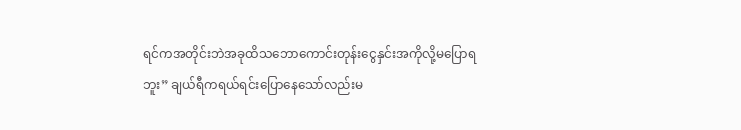ရင်ကအတိုင်းဘဲအခုထိသဘောကောင်းတုန်းငွေနှင်းအကိုလို့မပြောရဘူး” ချယ်ရီကရယ်ရင်းပြောနေသော်လည်းမ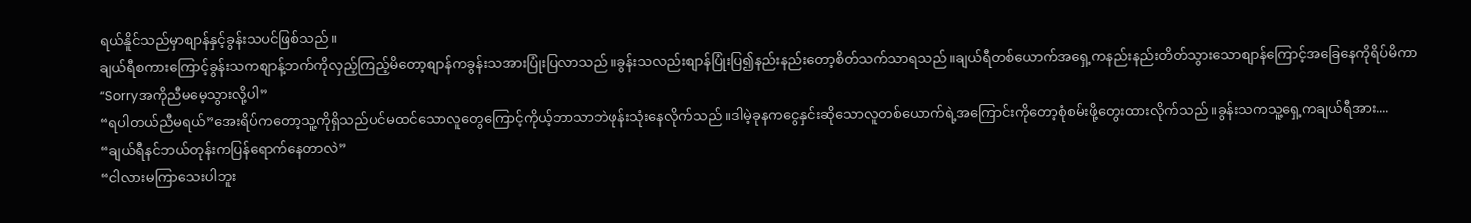ရယ်နိူင်သည်မှာစျာန်နှင့်ခွန်းသပင်ဖြစ်သည်။
ချယ်ရီစကားကြောင့်ခွန်းသကစျာန့်ဘက်ကိုလှည့်ကြည့်မိတော့စျာန်ကခွန်းသအားပြုံးပြလာသည်။ခွန်းသလည်းစျာန်ပြုံးပြ၍နည်းနည်းတော့စိတ်သက်သာရသည်။ချယ်ရီတစ်ယောက်အရှေ့ကနည်းနည်းတိတ်သွားသောစျာန်ကြောင့်အခြေနေကိုရိပ်မိကာ
“Sorryအကိုညီမမေ့သွားလို့ပါ”
“ရပါတယ်ညီမရယ်”အေးရိပ်ကတော့သူ့ကိုရှိသည်ပင်မထင်သောလူတွေကြောင့်ကိုယ့်ဘာသာဘဲဖုန်းသုံးနေလိုက်သည်။ဒါမဲ့ခုနကငွေနှင်းဆိုသောလူတစ်ယောက်ရဲ့အကြောင်းကိုတော့စုံစမ်းဖို့တွေးထားလိုက်သည်။ခွန်းသကသူ့ရှေ့ကချယ်ရီအား....
“ချယ်ရီနင်ဘယ်တုန်းကပြန်ရောက်နေတာလဲ”
“ငါလားမကြာသေးပါဘူး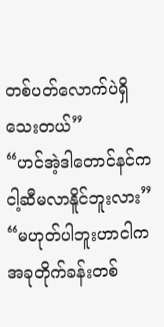တစ်ပတ်လောက်ပဲရှိသေးတယ်”
“ဟင်အဲ့ဒါတောင်နင်ကငါ့ဆီမလာနိူင်ဘူးလား”
“မဟုတ်ပါဘူးဟာငါကအခုတိုက်ခန်းတစ်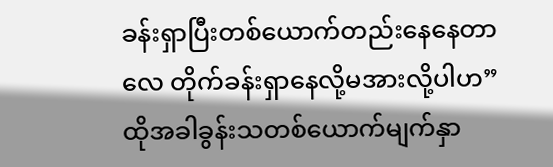ခန်းရှာပြီးတစ်ယောက်တည်းနေနေတာလေ တိုက်ခန်းရှာနေလို့မအားလို့ပါဟ” ထိုအခါခွန်းသတစ်ယောက်မျက်နှာ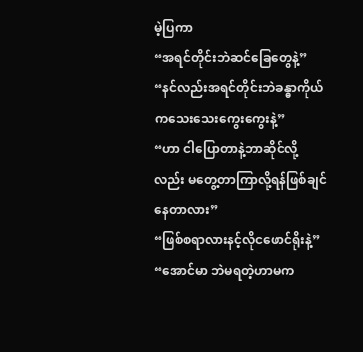မဲ့ပြကာ
“အရင်တိုင်းဘဲဆင်ခြေတွေနဲ့”
“နင်လည်းအရင်တိုင်းဘဲခန္ဓာကိုယ်ကသေးသေးကွေးကွေးနဲ့”
“ဟာ ငါပြောတာနဲ့ဘာဆိုင်လို့လည်း မတွေ့တာကြာလို့ရန်ဖြစ်ချင်နေတာလား”
“ဖြစ်စရာလားနင့်လိုငဖောင်ရိုးနဲ့”
“အောင်မာ ဘဲမရတဲ့ဟာမက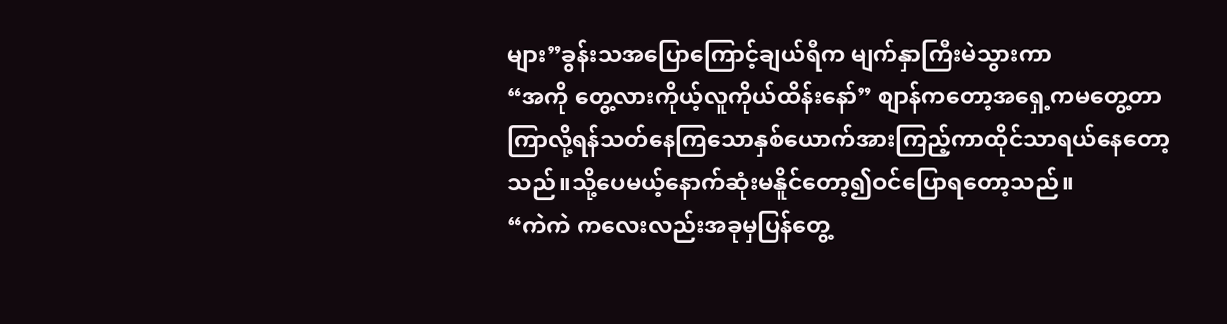များ”ခွန်းသအပြောကြောင့်ချယ်ရီက မျက်နှာကြီးမဲသွားကာ
“အကို တွေ့လားကိုယ့်လူကိုယ်ထိန်းနော်” စျာန်ကတော့အရှေ့ကမတွေ့တာကြာလို့ရန်သတ်နေကြသောနှစ်ယောက်အားကြည့်ကာထိုင်သာရယ်နေတော့သည်။သို့ပေမယ့်နောက်ဆုံးမနိူင်တော့၍ဝင်ပြောရတော့သည်။
“ကဲကဲ ကလေးလည်းအခုမှပြန်တွေ့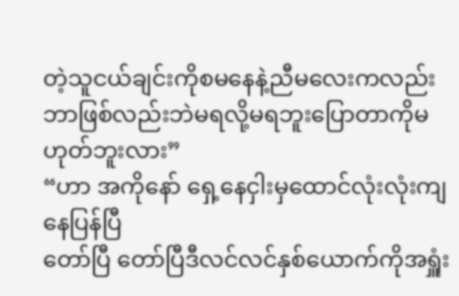တဲ့သူငယ်ချင်းကိုစမနေနဲ့ညီမလေးကလည်းဘာဖြစ်လည်းဘဲမရလို့မရဘူးပြောတာကိုမဟုတ်ဘူးလား”
“ဟာ အကိုနော် ရှေ့နေငှါးမှထောင်လုံးလုံးကျနေပြန်ပြီ
တော်ပြီ တော်ပြီဒီလင်လင်နှစ်ယောက်ကိုအရှူံး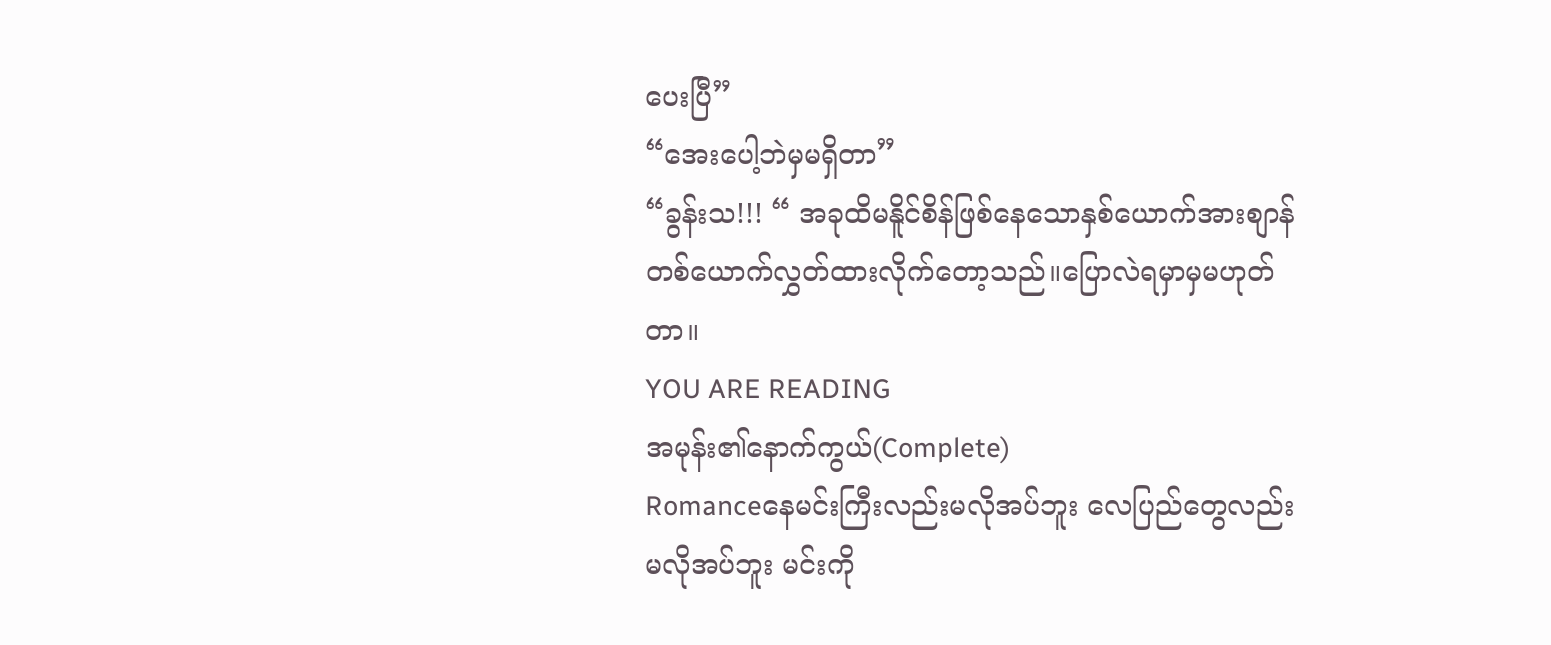ပေးပြီ”
“အေးပေါ့ဘဲမှမရှိတာ”
“ခွန်းသ!!! “ အခုထိမနိူင်စိန်ဖြစ်နေသောနှစ်ယောက်အားစျာန်တစ်ယောက်လွှတ်ထားလိုက်တော့သည်။ပြောလဲရမှာမှမဟုတ်တာ။
YOU ARE READING
အမုန်း၏နောက်ကွယ်(Complete)
Romanceနေမင်းကြီးလည်းမလိုအပ်ဘူး လေပြည်တွေလည်းမလိုအပ်ဘူး မင်းကို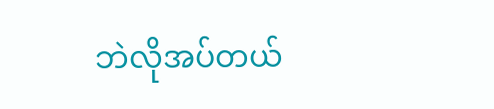ဘဲလိုအပ်တယ်